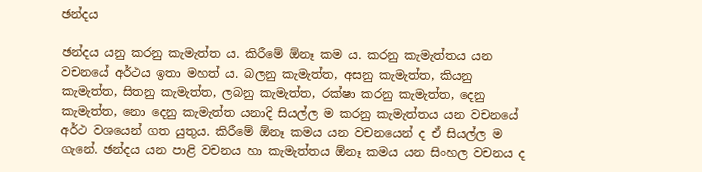ඡන්දය

ඡන්දය යනු කරනු කැමැත්ත ය. කිරීමේ ඕනෑ කම ය. කරනු කැමැත්තය යන වචනයේ අර්ථය ඉතා මහත් ය. බලනු කැමැත්ත, අසනු කැමැත්ත, කියනු කැමැත්ත, සිතනු කැමැත්ත, ලබනු කැමැත්ත, රක්ෂා කරනු කැමැත්ත, දෙනු කැමැත්ත, නො දෙනු කැමැත්ත යනාදි සියල්ල ම කරනු කැමැත්තය යන වචනයේ අර්ථ වශයෙන් ගත යුතුය. කිරීමේ ඕනෑ කමය යන වචනයෙන් ද ඒ සියල්ල ම ගැනේ. ඡන්දය යන පාළි වචනය හා කැමැත්තය ඕනෑ කමය යන සිංහල වචනය ද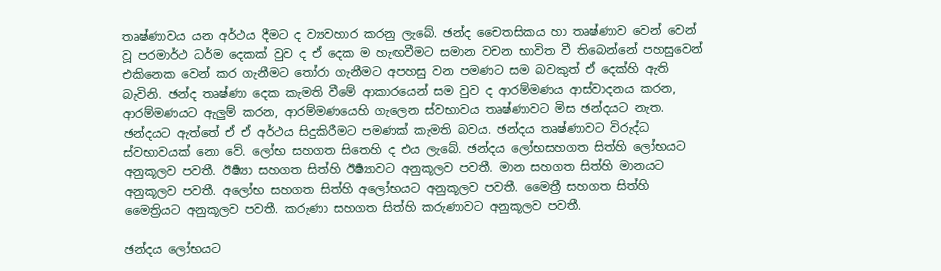තෘෂ්ණාවය යන අර්ථය දීමට ද ව්‍යවහාර කරනු ලැබේ. ඡන්ද චෛතසිකය හා තෘෂ්ණාව වෙන් වෙන් වූ පරමාර්ථ ධර්ම දෙකක් වුව ද ඒ දෙක ම හැඟවීමට සමාන වචන භාවිත වී තිබෙන්නේ පහසුවෙන් එකිනෙක වෙන් කර ගැනීමට තෝරා ගැනීමට අපහසු වන පමණට සම බවකුත් ඒ දෙක්හි ඇති බැවිනි. ඡන්ද තෘෂ්ණා දෙක කැමති වීමේ ආකාරයෙන් සම වුව ද ආරම්මණය ආස්වාදනය කරන, ආරම්මණයට ඇලුම් කරන, ආරම්මණයෙහි ගැලෙන ස්වභාවය තෘෂ්ණාවට මිස ඡන්දයට නැත. ඡන්දයට ඇත්තේ ඒ ඒ අර්ථය සිදුකිරීමට පමණක් කැමති බවය. ඡන්දය තෘෂ්ණාවට විරුද්ධ ස්වභාවයක් නො වේ. ලෝභ සහගත සිතෙහි ද එය ලැබේ. ඡන්දය ලෝභසහගත සිත්හි ලෝභයට අනුකූලව පවතී. ඊර්‍ෂ්‍යා සහගත සිත්හි ඊර්‍ෂ්‍යාවට අනුකූලව පවතී. මාන සහගත සිත්හි මානයට අනුකූලව පවතී. අලෝභ සහගත සිත්හි අලෝභයට අනුකූලව පවතී. මෛත්‍රී සහගත සිත්හි මෛත්‍රියට අනුකූලව පවතී. කරුණා සහගත සිත්හි කරුණාවට අනුකූලව පවතී.

ඡන්දය ලෝභයට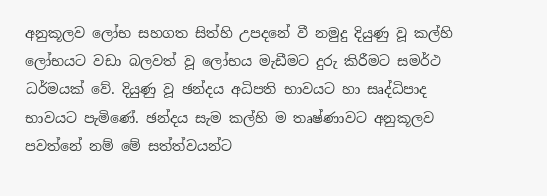අනුකූලව ලෝභ සහගත සිත්හි උපදනේ වී නමුදු දියුණු වූ කල්හි ලෝභයට වඩා බලවත් වූ ලෝභය මැඩීමට දුරු කිරීමට සමර්ථ ධර්මයක් වේ. දියුණු වූ ඡන්දය අධිපති භාවයට හා සෘද්ධිපාද භාවයට පැමිණේ. ඡන්දය සැම කල්හි ම තෘෂ්ණාවට අනුකූලව පවත්නේ නම් මේ සත්ත්වයන්ට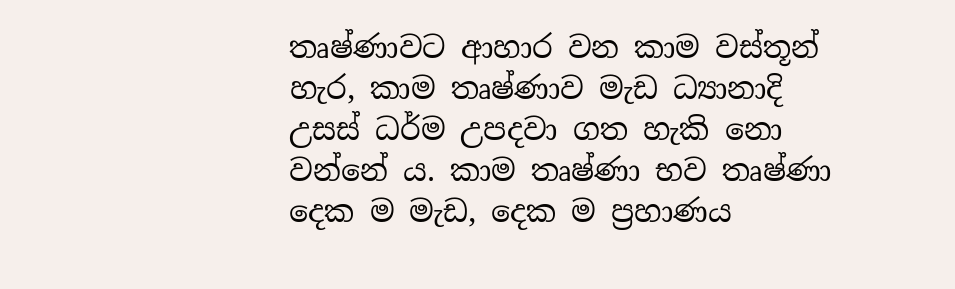තෘෂ්ණාවට ආහාර වන කාම වස්තූන් හැර, කාම තෘෂ්ණාව මැඩ ධ්‍යානාදි උසස් ධර්ම උපදවා ගත හැකි නො වන්නේ ය. කාම තෘෂ්ණා භව තෘෂ්ණා දෙක ම මැඩ, දෙක ම ප්‍ර‍හාණය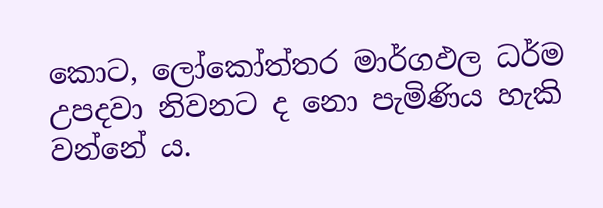කොට‍, ලෝකෝත්තර මාර්ගඵල ධර්ම උපදවා නිවනට ද නො පැමිණිය හැකි වන්නේ ය.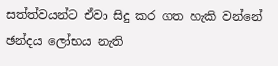සත්ත්වයන්ට ඒවා සිදු කර ගත හැකි වන්නේ ඡන්දය ලෝභය නැති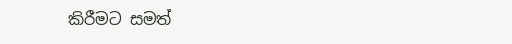කිරීමට සමත්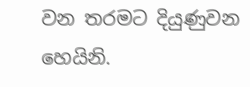වන තරමට දියුණුවන හෙයිනි.